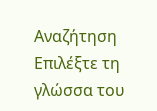Αναζήτηση
Επιλέξτε τη γλώσσα του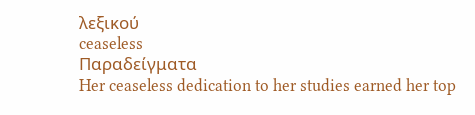λεξικού
ceaseless
Παραδείγματα
Her ceaseless dedication to her studies earned her top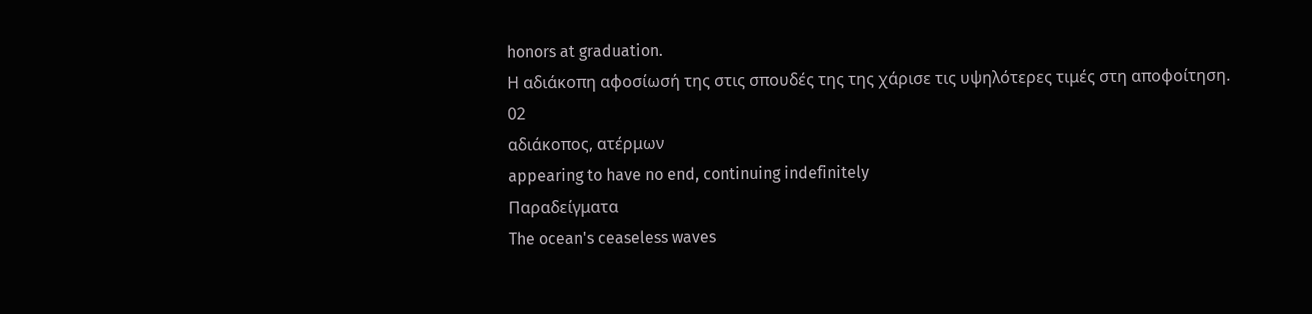honors at graduation.
Η αδιάκοπη αφοσίωσή της στις σπουδές της της χάρισε τις υψηλότερες τιμές στη αποφοίτηση.
02
αδιάκοπος, ατέρμων
appearing to have no end, continuing indefinitely
Παραδείγματα
The ocean's ceaseless waves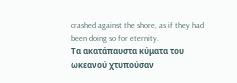crashed against the shore, as if they had been doing so for eternity.
Τα ακατάπαυστα κύματα του ωκεανού χτυπούσαν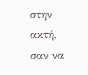στην ακτή, σαν να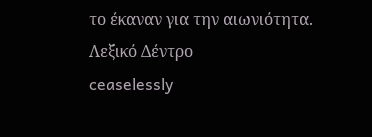το έκαναν για την αιωνιότητα.
Λεξικό Δέντρο
ceaselessly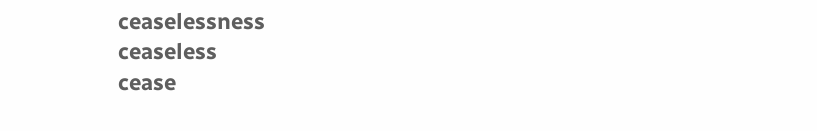ceaselessness
ceaseless
cease